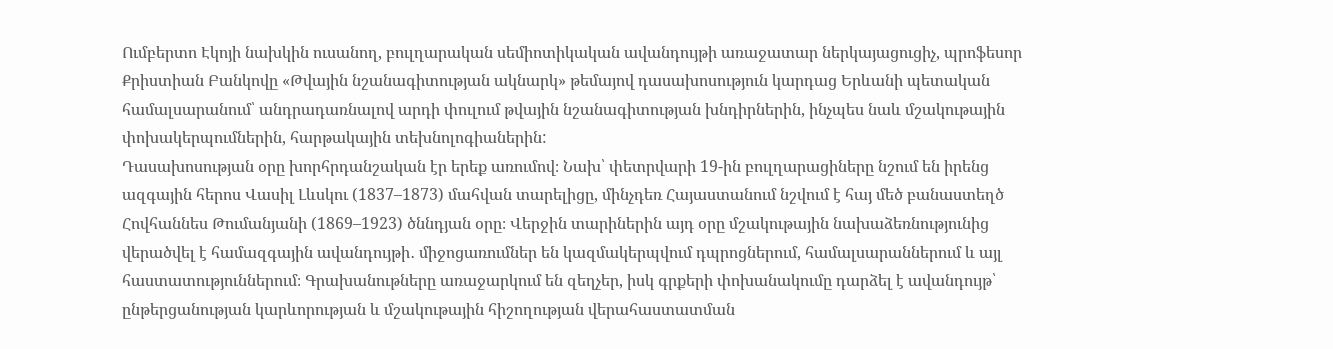Ումբերտո Էկոյի նախկին ուսանող, բուլղարական սեմիոտիկական ավանդույթի առաջատար ներկայացուցիչ, պրոֆեսոր Քրիստիան Բանկովը «Թվային նշանագիտության ակնարկ» թեմայով դասախոսություն կարդաց Երևանի պետական համալսարանում՝ անդրադառնալով արդի փուլում թվային նշանագիտության խնդիրներին, ինչպես նաև մշակութային փոխակերպումներին, հարթակային տեխնոլոգիաներին:
Դասախոսության օրը խորհրդանշական էր երեք առումով։ Նախ՝ փետրվարի 19-ին բուլղարացիները նշում են իրենց ազգային հերոս Վասիլ Լևսկու (1837–1873) մահվան տարելիցը, մինչդեռ Հայաստանում նշվում է հայ մեծ բանաստեղծ Հովհաննես Թումանյանի (1869–1923) ծննդյան օրը։ Վերջին տարիներին այդ օրը մշակութային նախաձեռնությունից վերածվել է համազգային ավանդույթի․ միջոցառումներ են կազմակերպվում դպրոցներում, համալսարաններում և այլ հաստատություններում։ Գրախանութները առաջարկում են զեղչեր, իսկ գրքերի փոխանակումը դարձել է ավանդույթ՝ ընթերցանության կարևորության և մշակութային հիշողության վերահաստատման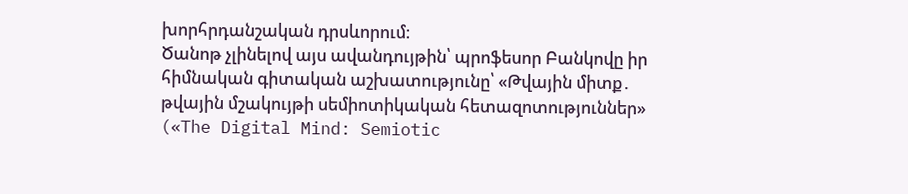խորհրդանշական դրսևորում։
Ծանոթ չլինելով այս ավանդույթին՝ պրոֆեսոր Բանկովը իր հիմնական գիտական աշխատությունը՝ «Թվային միտք․ թվային մշակույթի սեմիոտիկական հետազոտություններ» («The Digital Mind: Semiotic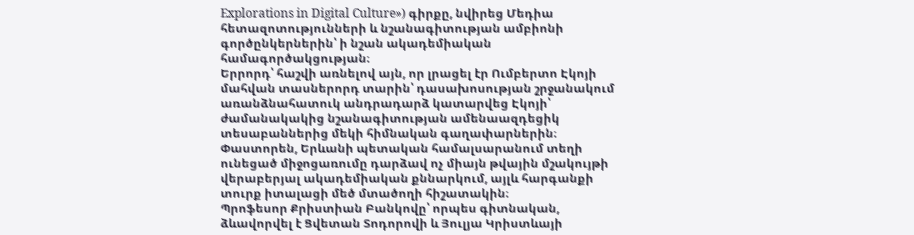Explorations in Digital Culture») գիրքը, նվիրեց Մեդիա հետազոտությունների և նշանագիտության ամբիոնի գործընկերներին՝ ի նշան ակադեմիական համագործակցության։
Երրորդ՝ հաշվի առնելով այն, որ լրացել էր Ումբերտո Էկոյի մահվան տասներորդ տարին՝ դասախոսության շրջանակում առանձնահատուկ անդրադարձ կատարվեց Էկոյի՝ ժամանակակից նշանագիտության ամենաազդեցիկ տեսաբաններից մեկի հիմնական գաղափարներին։ Փաստորեն, Երևանի պետական համալսարանում տեղի ունեցած միջոցառումը դարձավ ոչ միայն թվային մշակույթի վերաբերյալ ակադեմիական քննարկում, այլև հարգանքի տուրք իտալացի մեծ մտածողի հիշատակին։
Պրոֆեսոր Քրիստիան Բանկովը՝ որպես գիտնական, ձևավորվել է Ցվետան Տոդորովի և Յուլյա Կրիստևայի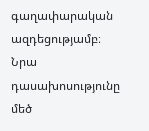գաղափարական ազդեցությամբ։ Նրա դասախոսությունը մեծ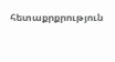հետաքրքրություն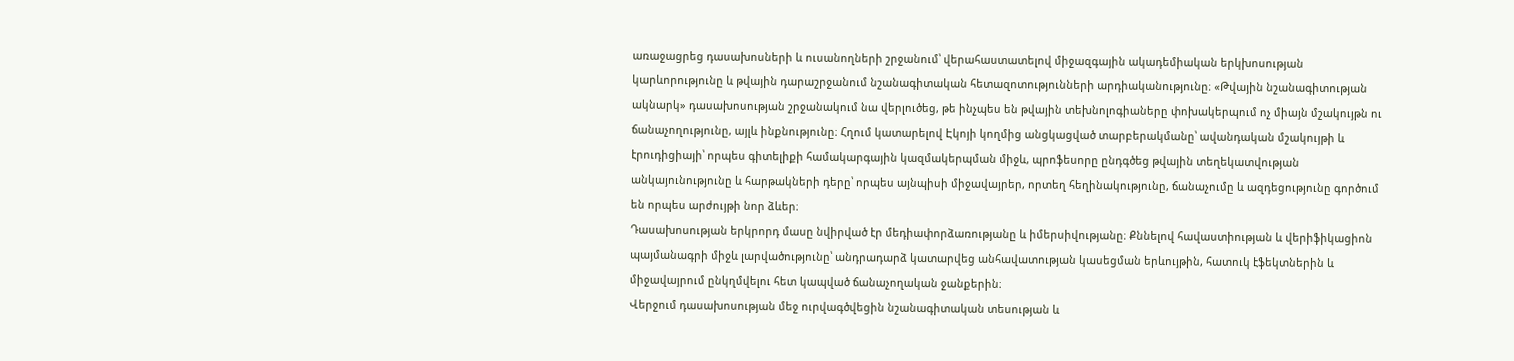առաջացրեց դասախոսների և ուսանողների շրջանում՝ վերահաստատելով միջազգային ակադեմիական երկխոսության կարևորությունը և թվային դարաշրջանում նշանագիտական հետազոտությունների արդիականությունը։ «Թվային նշանագիտության ակնարկ» դասախոսության շրջանակում նա վերլուծեց, թե ինչպես են թվային տեխնոլոգիաները փոխակերպում ոչ միայն մշակույթն ու ճանաչողությունը, այլև ինքնությունը։ Հղում կատարելով Էկոյի կողմից անցկացված տարբերակմանը՝ ավանդական մշակույթի և էրուդիցիայի՝ որպես գիտելիքի համակարգային կազմակերպման միջև, պրոֆեսորը ընդգծեց թվային տեղեկատվության անկայունությունը և հարթակների դերը՝ որպես այնպիսի միջավայրեր, որտեղ հեղինակությունը, ճանաչումը և ազդեցությունը գործում են որպես արժույթի նոր ձևեր։
Դասախոսության երկրորդ մասը նվիրված էր մեդիափորձառությանը և իմերսիվությանը։ Քննելով հավաստիության և վերիֆիկացիոն պայմանագրի միջև լարվածությունը՝ անդրադարձ կատարվեց անհավատության կասեցման երևույթին, հատուկ էֆեկտներին և միջավայրում ընկղմվելու հետ կապված ճանաչողական ջանքերին։
Վերջում դասախոսության մեջ ուրվագծվեցին նշանագիտական տեսության և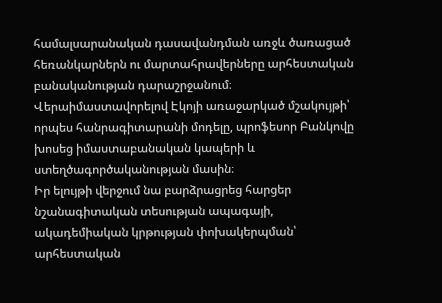համալսարանական դասավանդման առջև ծառացած հեռանկարներն ու մարտահրավերները արհեստական բանականության դարաշրջանում։ Վերաիմաստավորելով Էկոյի առաջարկած մշակույթի՝ որպես հանրագիտարանի մոդելը, պրոֆեսոր Բանկովը խոսեց իմաստաբանական կապերի և ստեղծագործականության մասին։
Իր ելույթի վերջում նա բարձրացրեց հարցեր նշանագիտական տեսության ապագայի, ակադեմիական կրթության փոխակերպման՝ արհեստական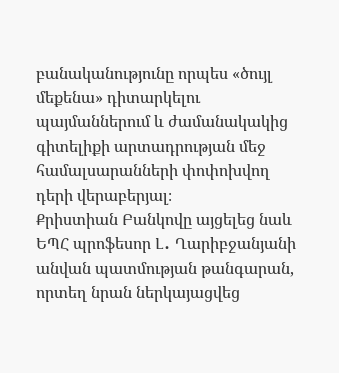բանականությունը որպես «ծույլ մեքենա» դիտարկելու պայմաններում և ժամանակակից գիտելիքի արտադրության մեջ համալսարանների փոփոխվող դերի վերաբերյալ։
Քրիստիան Բանկովը այցելեց նաև ԵՊՀ պրոֆեսոր Լ․ Ղարիբջանյանի անվան պատմության թանգարան, որտեղ նրան ներկայացվեց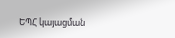ԵՊՀ կայացման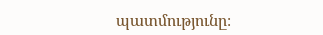պատմությունը։